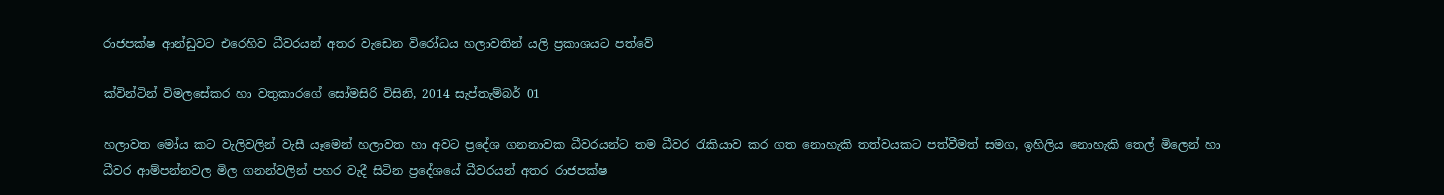රාජපක්ෂ ආන්ඩුවට එරෙහිව ධීවරයන් අතර වැඩෙන විරෝධය හලාවතින් යලි ප්‍රකාශයට පත්වේ

ක්වින්ටින් විමලසේකර හා වතුකාරගේ සෝමසිරි විසිනි, 2014 සැප්තැම්බර් 01

හලාවත මෝය කට වැලිවලින් වැසී යෑමෙන් හලාවත හා අවට ප්‍රදේශ ගනනාවක ධීවරයන්ට තම ධීවර රැකියාව කර ගත නොහැකි තත්වයකට පත්වීමත් සමග, ඉහිලිය නොහැකි තෙල් මිලෙන් හා ධීවර ආම්පන්නවල මිල ගනන්වලින් පහර වැදී සිටින ප්‍රදේශයේ ධීවරයන් අතර රාජපක්ෂ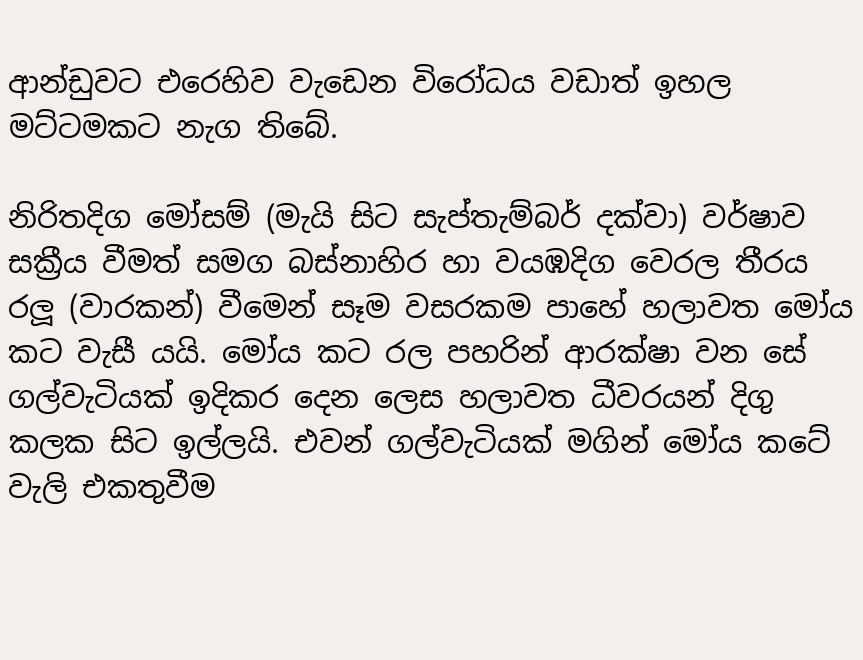ආන්ඩුවට එරෙහිව වැඩෙන විරෝධය වඩාත් ඉහල මට්ටමකට නැග තිබේ.

නිරිතදිග මෝසම් (මැයි සිට සැප්තැම්බර් දක්වා) වර්ෂාව සක්‍රීය වීමත් සමග බස්නාහිර හා වයඹදිග වෙරල තීරය රලූ (වාරකන්) වීමෙන් සෑම වසරකම පාහේ හලාවත මෝය කට වැසී යයි. මෝය කට රල පහරින් ආරක්ෂා වන සේ ගල්වැටියක් ඉදිකර දෙන ලෙස හලාවත ධීවරයන් දිගු කලක සිට ඉල්ලයි. එවන් ගල්වැටියක් මගින් මෝය කටේ වැලි එකතුවීම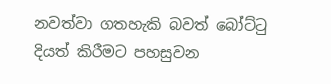නවත්වා ගතහැකි බවත් බෝට්ටු දියත් කිරීමට පහසුවන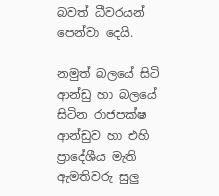බවත් ධීවරයන් පෙන්වා දෙයි.

නමුත් බලයේ සිටි ආන්ඩු හා බලයේ සිටින රාජපක්ෂ ආන්ඩුව හා එහි ප්‍රාදේශීය මැති ඇමතිවරු සුලු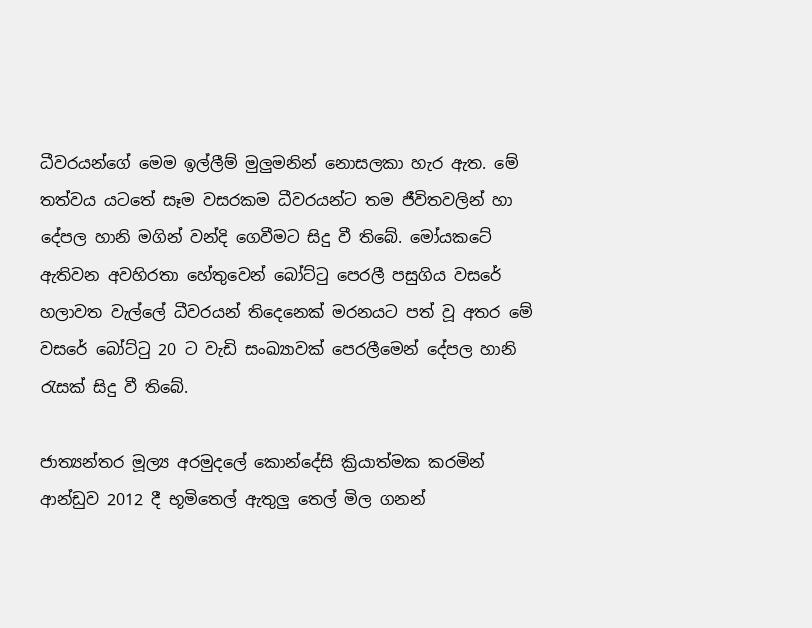ධීවරයන්ගේ මෙම ඉල්ලීම් මුලුමනින් නොසලකා හැර ඇත. මේ තත්වය යටතේ සෑම වසරකම ධීවරයන්ට තම ජීවිතවලින් හා දේපල හානි මගින් වන්දි ගෙවීමට සිදු වී තිබේ. මෝයකටේ ඇතිවන අවහිරතා හේතුවෙන් බෝට්ටු පෙරලී පසුගිය වසරේ හලාවත වැල්ලේ ධීවරයන් තිදෙනෙක් මරනයට පත් වූ අතර මේ වසරේ බෝට්ටු 20 ට වැඩි සංඛ්‍යාවක් පෙරලීමෙන් දේපල හානි රැසක් සිදු වී තිබේ.

ජාත්‍යන්තර මූල්‍ය අරමුදලේ කොන්දේසි ක්‍රියාත්මක කරමින් ආන්ඩුව 2012 දී භූමිතෙල් ඇතුලු තෙල් මිල ගනන්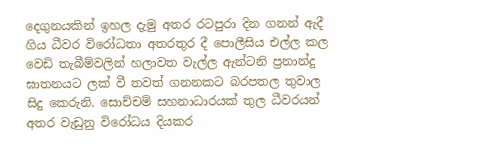දෙගුනයකින් ඉහල දැමු අතර රටපුරා දින ගනන් ඇදී ගිය ධීවර විරෝධතා අතරතුර දී පොලීසිය එල්ල කල වෙඩි තැබීම්වලින් හලාවත වැල්ල ඇන්ටනි ප්‍රනාන්දු ඝාතනයට ලක් වී තවත් ගනනකට බරපතල තුවාල සිදු කෙරුනි. සොච්චම් සහනාධාරයක් තුල ධීවරයන් අතර වැඩුනු විරෝධය දියකර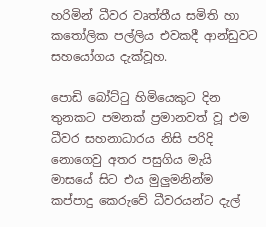හරිමින් ධීවර වෘත්තීය සමිති හා කතෝලික පල්ලිය එවකදී ආන්ඩුවට සහයෝගය දැක්වූහ.

පොඩි බෝට්ටු හිමියෙකුට දින තුනකට පමනක් ප්‍රමානවත් වූ එම ධීවර සහනාධාරය නිසි පරිදි නොගෙවු අතර පසුගිය මැයි මාසයේ සිට එය මුලුමනින්ම කප්පාදු කෙරුවේ ධීවරයන්ට දැල්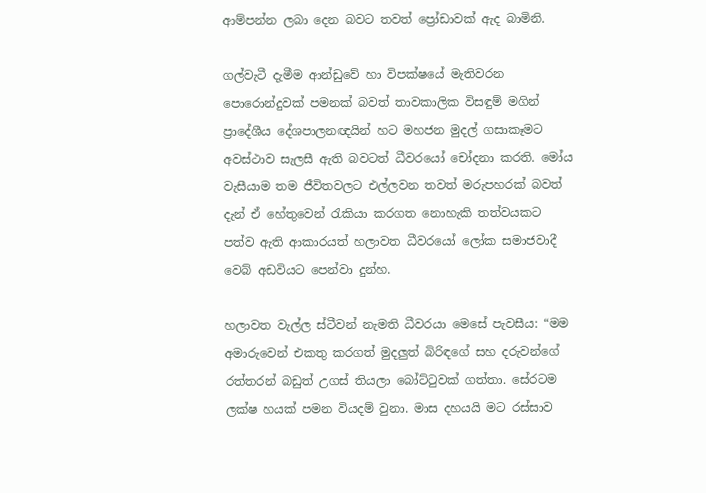ආම්පන්න ලබා දෙන බවට තවත් ප්‍රෝඩාවක් ඇද බාමිනි.

ගල්වැටී දැමීම ආන්ඩුවේ හා විපක්ෂයේ මැතිවරන පොරොන්දුවක් පමනක් බවත් තාවකාලික විසඳුම් මගින් ප්‍රාදේශීය දේශපාලනඥයින් හට මහජන මුදල් ගසාකෑමට අවස්ථාව සැලසී ඇති බවටත් ධීවරයෝ චෝදනා කරති. මෝය වැසීයාම තම ජීවිතවලට එල්ලවන තවත් මරුපහරක් බවත් දැන් ඒ හේතුවෙන් රැකියා කරගත නොහැකි තත්වයකට පත්ව ඇති ආකාරයත් හලාවත ධීවරයෝ ලෝක සමාජවාදී වෙබ් අඩවියට පෙන්වා දුන්හ.

හලාවත වැල්ල ස්ටීවන් නැමති ධීවරයා මෙසේ පැවසීය: “මම අමාරුවෙන් එකතු කරගත් මුදලුත් බිරිඳගේ සහ දරුවන්ගේ රත්තරන් බඩුත් උගස් තියලා බෝට්ටුවක් ගත්තා. සේරටම ලක්ෂ හයක් පමන වියදම් වුනා. මාස දහයයි මට රස්සාව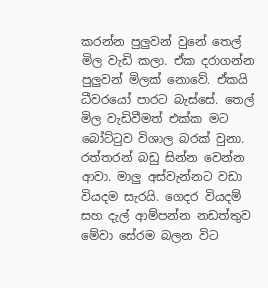කරන්න පුලුවන් වුනේ තෙල් මිල වැඩි කලා. ඒක දරාගන්න පුලුවන් මිලක් නොවේ. ඒකයි ධීවරයෝ පාරට බැස්සේ. තෙල් මිල වැඩිවීමත් එක්ක මට බෝට්ටුව විශාල බරක් වුනා. රත්තරන් බඩු සින්න වෙන්න ආවා. මාලු අස්වැන්නට වඩා වියදම සැරයි. ගෙදර වියදම් සහ දැල් ආම්පන්න නඩත්තුව මේවා සේරම බලන විට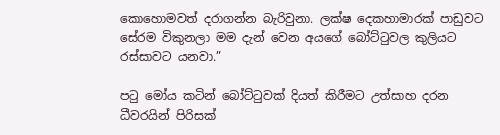කොහොමවත් දරාගන්න බැරිවුනා. ලක්ෂ දෙකහාමාරක් පාඩුවට සේරම විකුනලා මම දැන් වෙන අයගේ බෝට්ටුවල කුලියට රස්සාවට යනවා.”

පටු මෝය කටින් බෝට්ටුවක් දියත් කිරීමට උත්සාහ දරන ධීවරයින් පිරිසක්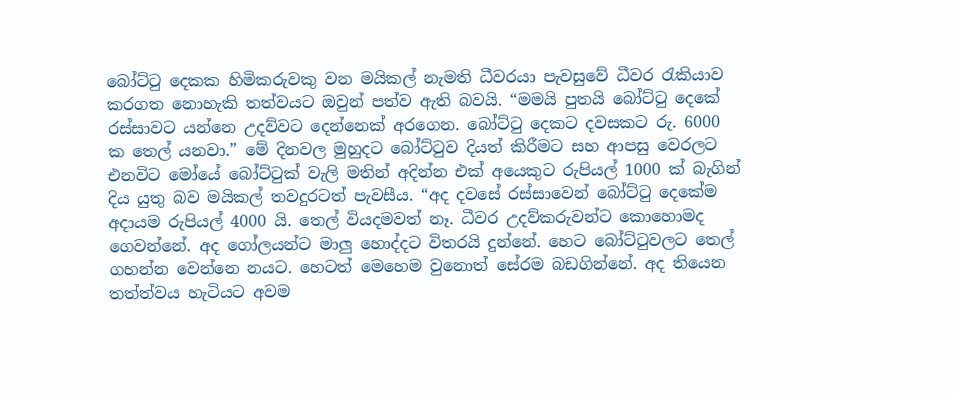බෝට්ටු දෙකක හිමිකරුවකු වන මයිකල් නැමති ධීවරයා පැවසුවේ ධීවර රැකියාව කරගත නොහැකි තත්වයට ඔවුන් පත්ව ඇති බවයි. “මමයි පුතයි බෝට්ටු දෙකේ රස්සාවට යන්නෙ උදව්වට දෙන්නෙක් අරගෙන. බෝට්ටු දෙකට දවසකට රු. 6000 ක තෙල් යනවා.” මේ දිනවල මුහුදට බෝට්ටුව දියත් කිරීමට සහ ආපසු වෙරලට එනවිට මෝයේ බෝට්ටුක් වැලි මතින් අදින්න එක් අයෙකුට රුපියල් 1000 ක් බැගින් දිය යුතු බව මයිකල් තවදුරටත් පැවසීය. “අද දවසේ රස්සාවෙන් බෝට්ටු දෙකේම අදායම රුපියල් 4000 යි. තෙල් වියදමවත් නෑ. ධීවර උදව්කරුවන්ට කොහොමද ගෙවන්නේ. අද ගෝලයන්ට මාලු හොද්දට විතරයි දුන්නේ. හෙට බෝට්ටුවලට තෙල් ගහන්න වෙන්නෙ නයට. හෙටත් මෙහෙම වුනොත් සේරම බඩගින්නේ. අද තියෙන තත්ත්වය හැටියට අවම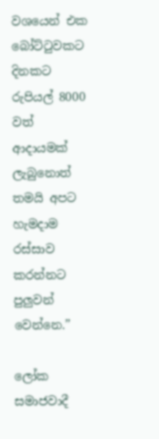වශයෙන් එක බෝට්ටුවකට දිනකට රුපියල් 8000 වත් ආදායමක් ලැබුනොත් තමයි අපට හැමදාම රස්සාව කරන්නට පුලුවන් වෙන්නෙ.”

ලෝක සමාජවාදී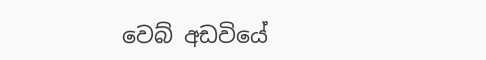වෙබ් අඩවියේ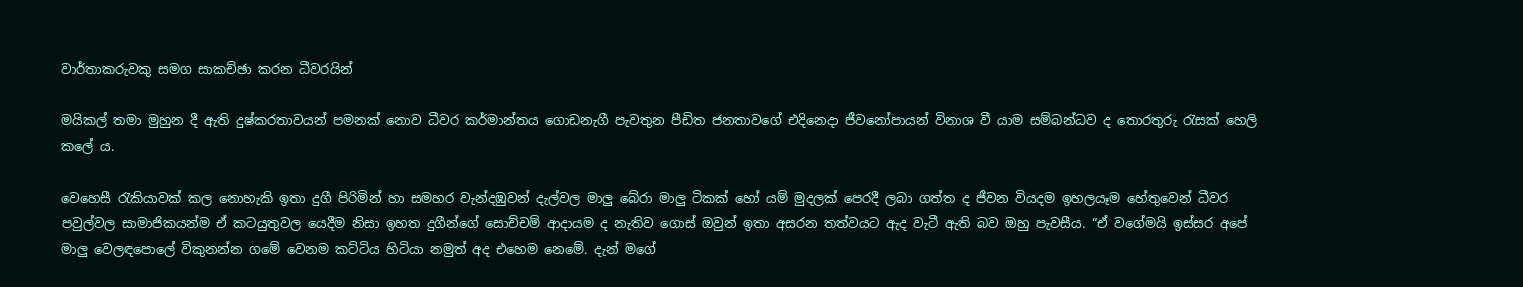වාර්තාකරුවකු සමග සාකච්ඡා කරන ධීවරයින්

මයිකල් තමා මුහුන දී ඇති දුෂ්කරතාවයන් පමනක් නොව ධීවර කර්මාන්තය ගොඩනැගී පැවතුන පීඩිත ජනතාවගේ එදිනෙදා ජීවනෝපායන් විනාශ වී යාම සම්බන්ධව ද තොරතුරු රැසක් හෙලි කලේ ය.

වෙහෙසී රැකියාවක් කල නොහැකි ඉතා දුගී පිරිමින් හා සමහර වැන්දඹුවන් දැල්වල මාලු බේරා මාලු ටිකක් හෝ යම් මුදලක් පෙරදී ලබා ගත්ත ද ජීවන වියදම ඉහලයෑම හේතුවෙන් ධීවර පවුල්වල සාමාජිකයන්ම ඒ කටයුතුවල යෙදීම නිසා ඉහත දුගීන්ගේ සොච්චම් ආදායම ද නැතිව ගොස් ඔවුන් ඉතා අසරන තත්වයට ඇද වැටී ඇති බව ඔහු පැවසීය. “ඒ වගේමයි ඉස්සර අපේ මාලු වෙලඳපොලේ විකුනන්න ගමේ වෙනම කට්ටිය හිටියා නමුත් අද එහෙම නෙමේ. දැන් මගේ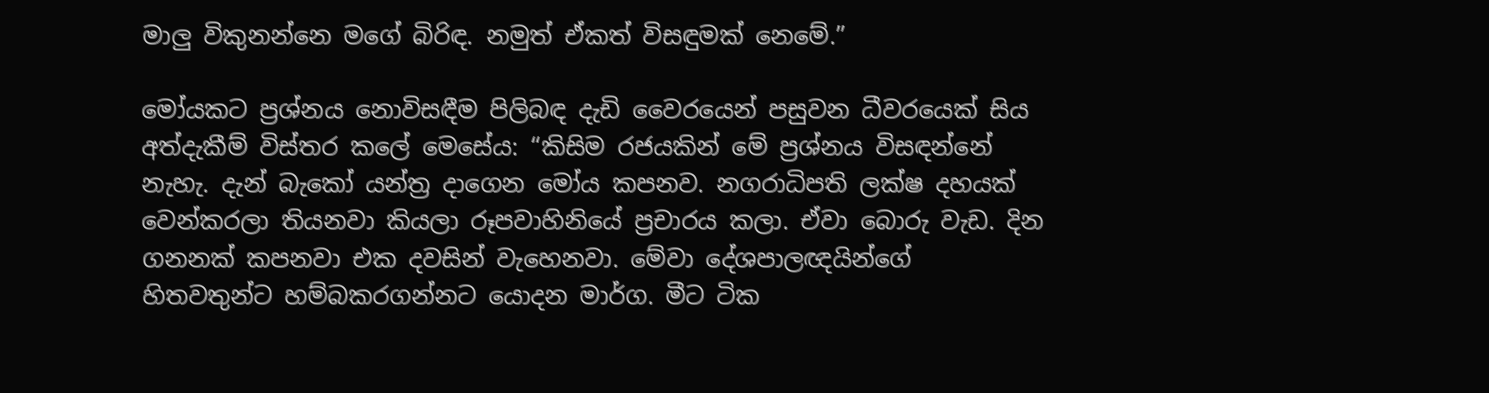මාලු විකුනන්නෙ මගේ බිරිඳ. නමුත් ඒකත් විසඳුමක් නෙමේ.”

මෝයකට ප්‍රශ්නය නොවිසඳීම පිලිබඳ දැඩි වෛරයෙන් පසුවන ධීවරයෙක් සිය අත්දැකීම් විස්තර කලේ මෙසේය: “කිසිම රජයකින් මේ ප්‍රශ්නය විසඳන්නේ නැහැ. දැන් බැකෝ යන්ත්‍ර දාගෙන මෝය කපනව. නගරාධිපති ලක්ෂ දහයක් වෙන්කරලා තියනවා කියලා රූපවාහිනියේ ප්‍රචාරය කලා. ඒවා බොරු වැඩ. දින ගනනක් කපනවා එක දවසින් වැහෙනවා. මේවා දේශපාලඥයින්ගේ හිතවතුන්ට හම්බකරගන්නට යොදන මාර්ග. මීට ටික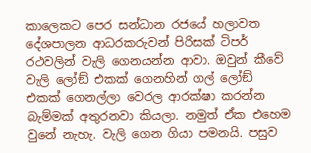කාලෙකට පෙර සන්ධාන රජයේ හලාවත දේශපාලන ආධරකරුවන් පිරිසක් ටිපර් රථවලින් වැලි ගෙනයන්න ආවා. ඔවුන් කීවේ වැලි ලෝඞ් එකක් ගෙනහින් ගල් ලෝඞ් එකක් ගෙනල්ලා වෙරල ආරක්ෂා කරන්න බැම්මක් අතුරනවා කියලා. නමුත් ඒක එහෙම වුනේ නැහැ. වැලි ගෙන ගියා පමනයි. පසුව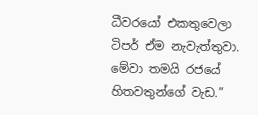ධීවරයෝ එකතුවෙලා ටිපර් ඒම නැවැත්තුවා. මේවා තමයි රජයේ හිතවතුන්ගේ වැඩ.”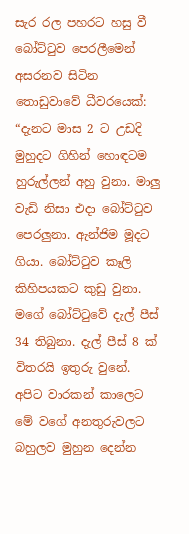සැර රල පහරට හසු වී බෝට්ටුව පෙරලීමෙන් අසරනව සිටින තොඩුවාවේ ධීවරයෙක්: “දැනට මාස 2 ට උඩදි මුහුදට ගිහින් හොඳටම හුරුල්ලන් අහු වුනා. මාලු වැඩි නිසා එදා බෝට්ටුව පෙරලුනා. ඇන්ජිම මූදට ගියා. බෝට්ටුව කෑලි කිහිපයකට කුඩු වුනා. මගේ බෝට්ටුවේ දැල් පීස් 34 තිබුනා. දැල් පීස් 8 ක් විතරයි ඉතුරු වුනේ. අපිට වාරකන් කාලෙට මේ වගේ අනතුරුවලට බහුලව මුහුන දෙන්න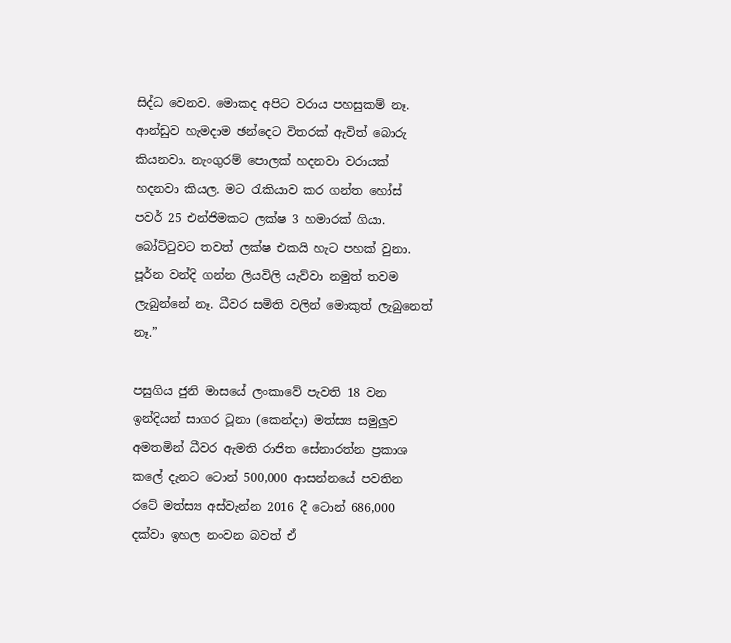සිද්ධ වෙනව. මොකද අපිට වරාය පහසුකම් නෑ. ආන්ඩුව හැමදාම ඡන්දෙට විතරක් ඇවිත් බොරු කියනවා. නැංගුරම් පොලක් හදනවා වරායක් හදනවා කියල. මට රැකියාව කර ගන්ත හෝස් පවර් 25 එන්ජිමකට ලක්ෂ 3 හමාරක් ගියා. බෝට්ටුවට තවත් ලක්ෂ එකයි හැට පහක් වුනා. පූර්න වන්දි ගන්න ලියවිලි යැව්වා නමුත් තවම ලැබුන්නේ නෑ. ධීවර සමිති වලින් මොකුත් ලැබුනෙත් නෑ.”

පසුගිය ජුනි මාසයේ ලංකාවේ පැවති 18 වන ඉන්දියන් සාගර ටූනා (කෙන්දා) මත්ස්‍ය සමුලුව අමතමින් ධීවර ඇමති රාජිත සේනාරත්න ප්‍රකාශ කලේ දැනට ටොන් 500,000 ආසන්නයේ පවතින රටේ මත්ස්‍ය අස්වැන්න 2016 දී ටොන් 686,000 දක්වා ඉහල නංවන බවත් ඒ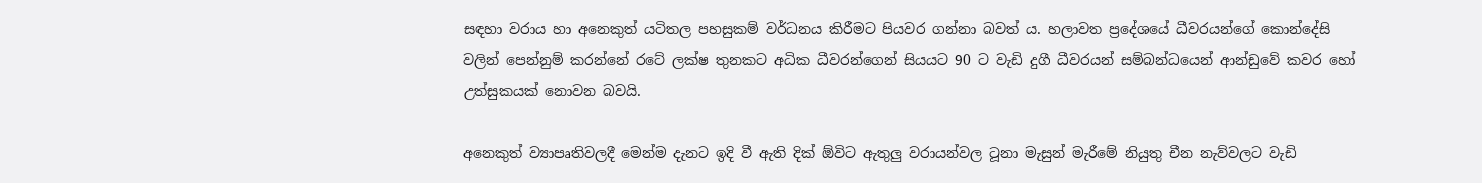සඳහා වරාය හා අනෙකුත් යටිතල පහසුකම් වර්ධනය කිරීමට පියවර ගන්නා බවත් ය. හලාවත ප්‍රදේශයේ ධීවරයන්ගේ කොන්දේසි වලින් පෙන්නුම් කරන්නේ රටේ ලක්ෂ තුනකට අධික ධීවරන්ගෙන් සියයට 90 ට වැඩි දුගී ධීවරයන් සම්බන්ධයෙන් ආන්ඩුවේ කවර හෝ උත්සුකයක් නොවන බවයි.

අනෙකුත් ව්‍යාපෘතිවලදී මෙන්ම දැනට ඉදි වී ඇති දික් ඕවිට ඇතුලු වරායන්වල ටූනා මැසුන් මැරීමේ නියුතු චීන නැව්වලට වැඩි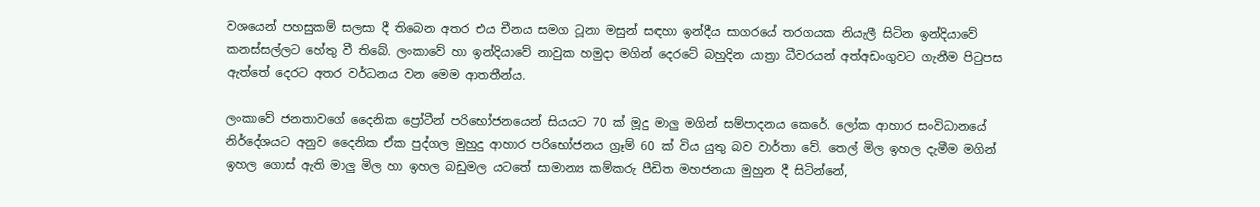වශයෙන් පහසුකම් සලසා දී තිබෙන අතර එය චීනය සමග ටූනා මසුන් සඳහා ඉන්දීය සාගරයේ තරගයක නියැලී සිටින ඉන්දියාවේ කනස්සල්ලට හේතු වී තිබේ. ලංකාවේ හා ඉන්දියාවේ නාවුක හමුදා මගින් දෙරටේ බහුදින යාත්‍රා ධීවරයන් අත්අඩංගුවට ගැනීම පිටුපස ඇත්තේ දෙරට අතර වර්ධනය වන මෙම ආතතීන්ය.

ලංකාවේ ජනතාවගේ දෛනික ප්‍රෝටීන් පරිභෝජනයෙන් සියයට 70 ක් මූදු මාලු මගින් සම්පාදනය කෙරේ. ලෝක ආහාර සංවිධානයේ නිර්දේශයට අනුව දෛනික ඒක පුද්ගල මුහුදු ආහාර පරිභෝජනය ග්‍රෑම් 60 ක් විය යුතු බව වාර්තා වේ. තෙල් මිල ඉහල දැමීම මගින් ඉහල ගොස් ඇති මාලු මිල හා ඉහල බඩුමල යටතේ සාමාන්‍ය කම්කරු පීඩිත මහජනයා මුහුන දී සිටින්නේ,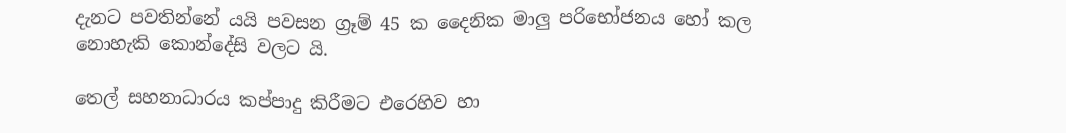දැනට පවතින්නේ යයි පවසන ග්‍රෑම් 45 ක දෛනික මාලු පරිභෝජනය හෝ කල නොහැකි කොන්දේසි වලට යි.

තෙල් සහනාධාරය කප්පාදු කිරීමට එරෙහිව හා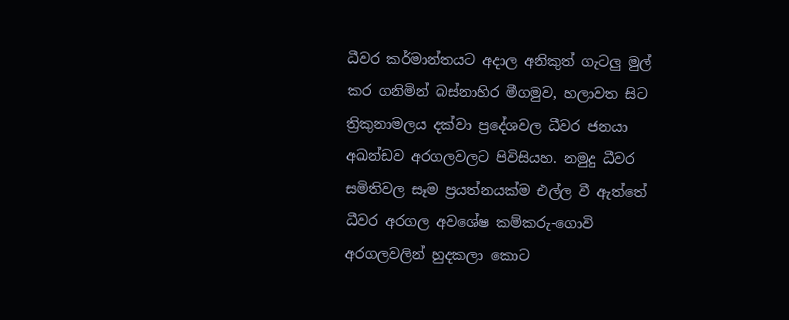ධීවර කර්මාන්තයට අදාල අනිකුත් ගැටලු මුල් කර ගනිමින් බස්නාහිර මීගමුව, හලාවත සිට ත්‍රිකුනාමලය දක්වා ප්‍රදේශවල ධීවර ජනයා අඛන්ඩව අරගලවලට පිවිසියහ. නමුදු ධීවර සමිතිවල සෑම ප්‍රයත්නයක්ම එල්ල වී ඇත්තේ ධීවර අරගල අවශේෂ කම්කරු-ගොවි අරගලවලින් හුදකලා කොට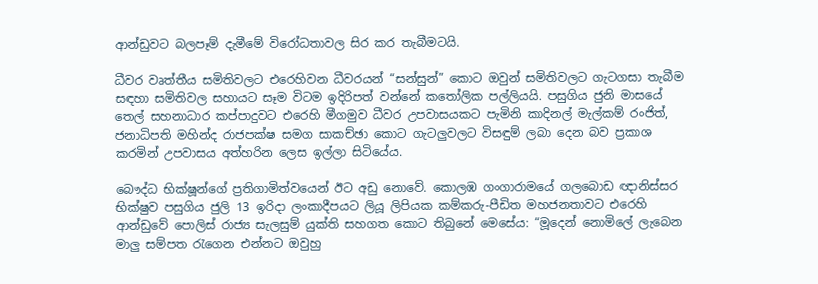ආන්ඩුවට බලපෑම් දැමීමේ විරෝධතාවල සිර කර තැබීමටයි.

ධීවර වෘත්තීය සමිතිවලට එරෙහිවන ධීවරයන් “සන්සුන්” කොට ඔවුන් සමිතිවලට ගැටගසා තැබීම සඳහා සමිතිවල සහායට සෑම විටම ඉදිරිපත් වන්නේ කතෝලික පල්ලියයි. පසුගිය ජුනි මාසයේ තෙල් සහනාධාර කප්පාදුවට එරෙහි මීගමුව ධීවර උපවාසයකට පැමිනි කාදිනල් මැල්කම් රංජිත්, ජනාධිපති මහින්ද රාජපක්ෂ සමග සාකච්ඡා කොට ගැටලුවලට විසඳුම් ලබා දෙන බව ප්‍රකාශ කරමින් උපවාසය අත්හරින ලෙස ඉල්ලා සිටියේය.

බෞද්ධ භික්ෂූන්ගේ ප්‍රතිගාමිත්වයෙන් ඊට අඩු නොවේ. කොලඹ ගංගාරාමයේ ගලබොඩ ඥානිස්සර භික්ෂුව පසුගිය ජුලි 13 ඉරිදා ලංකාදීපයට ලියූ ලිපියක කම්කරු‐පීඩිත මහජනතාවට එරෙහි ආන්ඩුවේ පොලිස් රාජ්‍ය සැලසුම් යුක්ති සහගත කොට තිබුනේ මෙසේය: “මූදෙන් නොමිලේ ලැබෙන මාලු සම්පත රැගෙන එන්නට ඔවුහු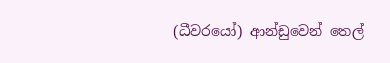(ධීවරයෝ) ආන්ඩුවෙන් තෙල්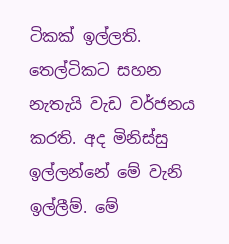ටිකක් ඉල්ලති. තෙල්ටිකට සහන නැතැයි වැඩ වර්ජනය කරති. අද මිනිස්සු ඉල්ලන්නේ මේ වැනි ඉල්ලීම්. මේ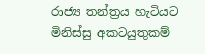රාජ්‍ය තන්ත්‍රය හැටියට මිනිස්සු අකටයුතුකම්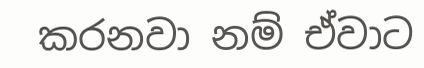කරනවා නම් ඒවාට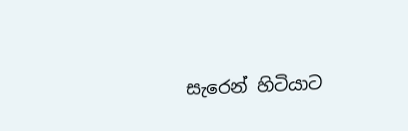සැරෙන් හිටියාට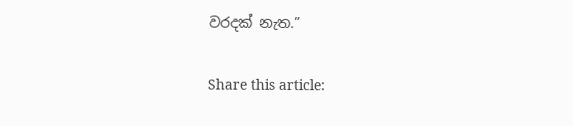වරදක් නැත.”

Share this article: